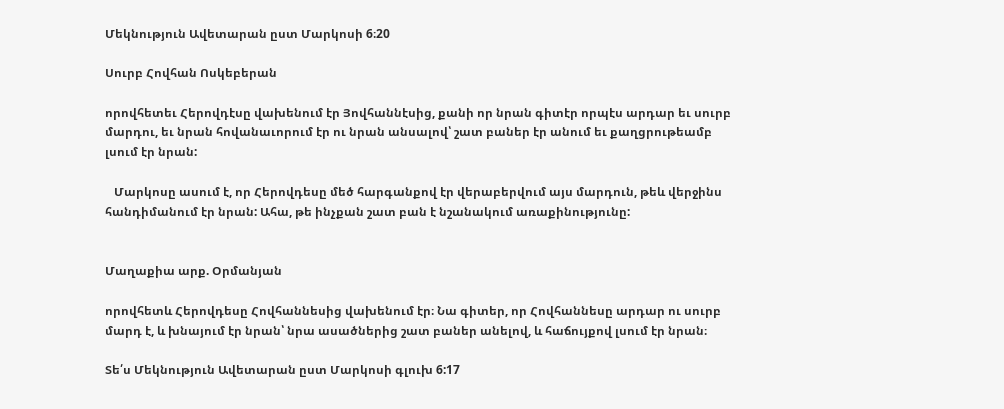Մեկնություն Ավետարան ըստ Մարկոսի 6։20

Սուրբ Հովհան Ոսկեբերան

որովհետեւ Հերովդէսը վախենում էր Յովհաննէսից, քանի որ նրան գիտէր որպէս արդար եւ սուրբ մարդու, եւ նրան հովանաւորում էր ու նրան անսալով՝ շատ բաներ էր անում եւ քաղցրութեամբ լսում էր նրան:

   Մարկոսը ասում է, որ Հերովդեսը մեծ հարգանքով էր վերաբերվում այս մարդուն, թեև վերջինս հանդիմանում էր նրան: Ահա, թե ինչքան շատ բան է նշանակում առաքինությունը:


Մաղաքիա արք. Օրմանյան

որովհետև Հերովդեսը Հովհաննեսից վախենում էր։ Նա գիտեր, որ Հովհաննեսը արդար ու սուրբ մարդ է, և խնայում էր նրան՝ նրա ասածներից շատ բաներ անելով, և հաճույքով լսում էր նրան։

Տե՛ս Մեկնություն Ավետարան ըստ Մարկոսի գլուխ 6:17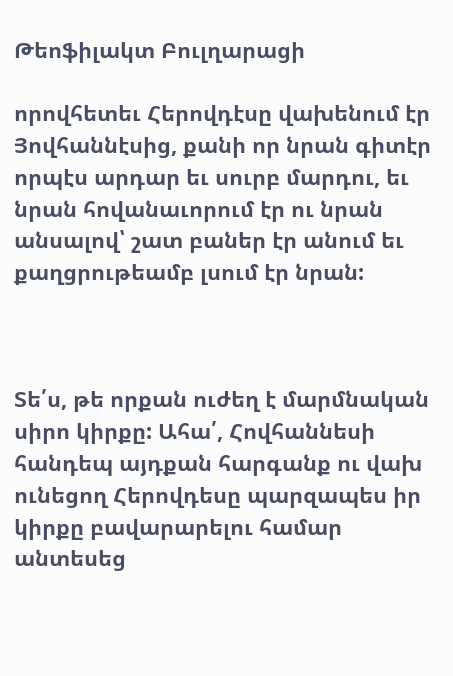Թեոֆիլակտ Բուլղարացի

որովհետեւ Հերովդէսը վախենում էր Յովհաննէսից, քանի որ նրան գիտէր որպէս արդար եւ սուրբ մարդու, եւ նրան հովանաւորում էր ու նրան անսալով՝ շատ բաներ էր անում եւ քաղցրութեամբ լսում էր նրան:



Տե՛ս, թե որքան ուժեղ է մարմնական սիրո կիրքը: Ահա՛, Հովհաննեսի հանդեպ այդքան հարգանք ու վախ ունեցող Հերովդեսը պարզապես իր կիրքը բավարարելու համար անտեսեց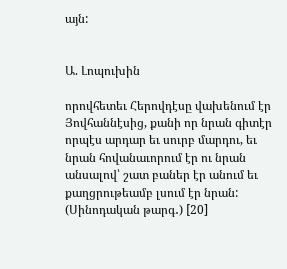այն:


Ա. Լոպուխին

որովհետեւ Հերովդէսը վախենում էր Յովհաննէսից, քանի որ նրան գիտէր որպէս արդար եւ սուրբ մարդու, եւ նրան հովանաւորում էր ու նրան անսալով՝ շատ բաներ էր անում եւ քաղցրութեամբ լսում էր նրան: (Սինոդական թարգ․) [20]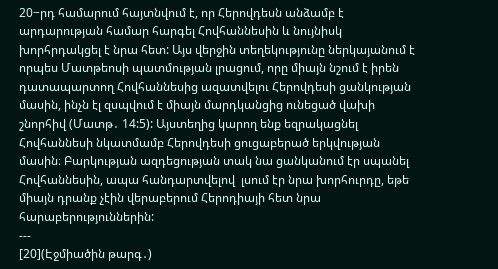20−րդ համարում հայտնվում է, որ Հերովդեսն անձամբ է արդարության համար հարգել Հովհաննեսին և նույնիսկ խորհրդակցել է նրա հետ: Այս վերջին տեղեկությունը ներկայանում է որպես Մատթեոսի պատմության լրացում, որը միայն նշում է իրեն դատապարտող Հովհաննեսից ազատվելու Հերովդեսի ցանկության մասին, ինչն էլ զսպվում է միայն մարդկանցից ունեցած վախի շնորհիվ (Մատթ․ 14:5): Այստեղից կարող ենք եզրակացնել Հովհաննեսի նկատմամբ Հերովդեսի ցուցաբերած երկվության մասին։ Բարկության ազդեցության տակ նա ցանկանում էր սպանել Հովհաննեսին, ապա հանդարտվելով  լսում էր նրա խորհուրդը, եթե միայն դրանք չէին վերաբերում Հերոդիայի հետ նրա հարաբերություններին:
---
[20](Էջմիածին թարգ․)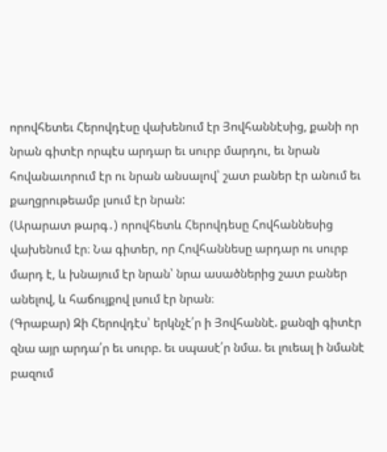որովհետեւ Հերովդէսը վախենում էր Յովհաննէսից, քանի որ նրան գիտէր որպէս արդար եւ սուրբ մարդու, եւ նրան հովանաւորում էր ու նրան անսալով՝ շատ բաներ էր անում եւ քաղցրութեամբ լսում էր նրան:
(Արարատ թարգ․) որովհետև Հերովդեսը Հովհաննեսից վախենում էր։ Նա գիտեր, որ Հովհաննեսը արդար ու սուրբ մարդ է, և խնայում էր նրան՝ նրա ասածներից շատ բաներ անելով, և հաճույքով լսում էր նրան։
(Գրաբար) Զի Հերովդէս՝ երկնչէ՛ր ի Յովհաննէ. քանզի գիտէր զնա այր արդա՛ր եւ սուրբ. եւ սպասէ՛ր նմա. եւ լուեալ ի նմանէ բազում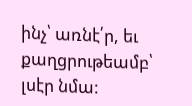ինչ՝ առնէ՛ր, եւ քաղցրութեամբ՝ լսէր նմա: